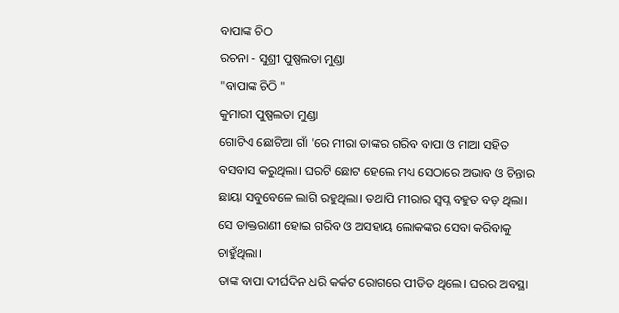ବାପାଙ୍କ ଚିଠ
ରଚନା - ସୁଶ୍ରୀ ପୁଷ୍ପଲତା ମୁଣ୍ଡା
"ବାପାଙ୍କ ଚିଠି "
କୁମାରୀ ପୁଷ୍ପଲତା ମୁଣ୍ଡା
ଗୋଟିଏ ଛୋଟିଆ ଗାଁ 'ରେ ମୀରା ତାଙ୍କର ଗରିବ ବାପା ଓ ମାଆ ସହିତ ବସବାସ କରୁଥିଲା। ଘରଟି ଛୋଟ ହେଲେ ମଧ୍ୟ ସେଠାରେ ଅଭାବ ଓ ଚିନ୍ତାର ଛାୟା ସବୁବେଳେ ଲାଗି ରହୁଥିଲା। ତଥାପି ମୀରାର ସ୍ୱପ୍ନ ବହୁତ ବଡ଼ ଥିଲା। ସେ ଡାକ୍ତରାଣୀ ହୋଇ ଗରିବ ଓ ଅସହାୟ ଲୋକଙ୍କର ସେବା କରିବାକୁ ଚାହୁଁଥିଲା।
ତାଙ୍କ ବାପା ଦୀର୍ଘଦିନ ଧରି କର୍କଟ ରୋଗରେ ପୀଡିତ ଥିଲେ। ଘରର ଅବସ୍ଥା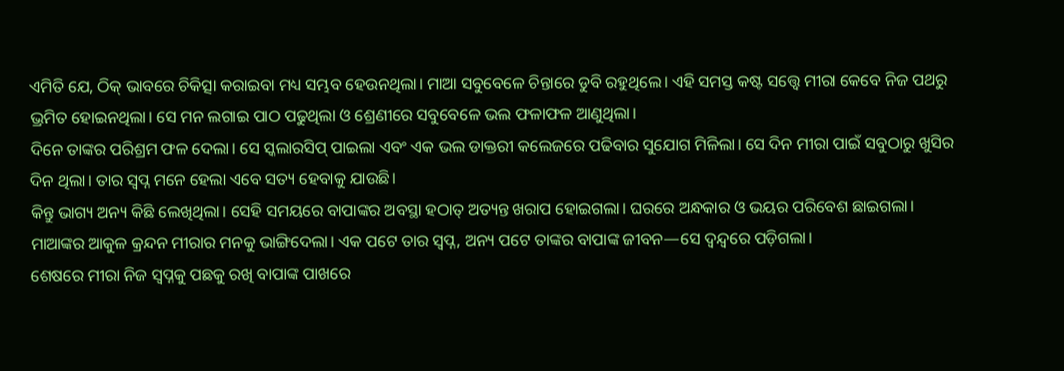ଏମିତି ଯେ, ଠିକ୍ ଭାବରେ ଚିକିତ୍ସା କରାଇବା ମଧ୍ୟ ସମ୍ଭବ ହେଉନଥିଲା। ମାଆ ସବୁବେଳେ ଚିନ୍ତାରେ ଡୁବି ରହୁଥିଲେ। ଏହି ସମସ୍ତ କଷ୍ଟ ସତ୍ତ୍ୱେ ମୀରା କେବେ ନିଜ ପଥରୁ ଭ୍ରମିତ ହୋଇନଥିଲା। ସେ ମନ ଲଗାଇ ପାଠ ପଢୁଥିଲା ଓ ଶ୍ରେଣୀରେ ସବୁବେଳେ ଭଲ ଫଳାଫଳ ଆଣୁଥିଲା।
ଦିନେ ତାଙ୍କର ପରିଶ୍ରମ ଫଳ ଦେଲା। ସେ ସ୍କଲାରସିପ୍ ପାଇଲା ଏବଂ ଏକ ଭଲ ଡାକ୍ତରୀ କଲେଜରେ ପଢିବାର ସୁଯୋଗ ମିଳିଲା। ସେ ଦିନ ମୀରା ପାଇଁ ସବୁଠାରୁ ଖୁସିର ଦିନ ଥିଲା। ତାର ସ୍ୱପ୍ନ ମନେ ହେଲା ଏବେ ସତ୍ୟ ହେବାକୁ ଯାଉଛି।
କିନ୍ତୁ ଭାଗ୍ୟ ଅନ୍ୟ କିଛି ଲେଖିଥିଲା। ସେହି ସମୟରେ ବାପାଙ୍କର ଅବସ୍ଥା ହଠାତ୍ ଅତ୍ୟନ୍ତ ଖରାପ ହୋଇଗଲା। ଘରରେ ଅନ୍ଧକାର ଓ ଭୟର ପରିବେଶ ଛାଇଗଲା। ମାଆଙ୍କର ଆକୁଳ କ୍ରନ୍ଦନ ମୀରାର ମନକୁ ଭାଙ୍ଗିଦେଲା। ଏକ ପଟେ ତାର ସ୍ୱପ୍ନ, ଅନ୍ୟ ପଟେ ତାଙ୍କର ବାପାଙ୍କ ଜୀବନ—ସେ ଦ୍ୱନ୍ଦ୍ୱରେ ପଡ଼ିଗଲା।
ଶେଷରେ ମୀରା ନିଜ ସ୍ୱପ୍ନକୁ ପଛକୁ ରଖି ବାପାଙ୍କ ପାଖରେ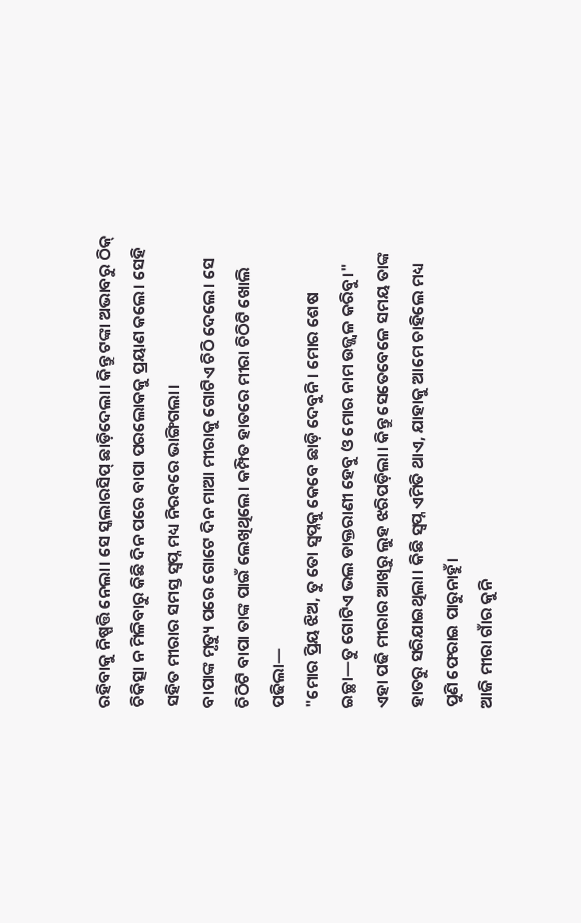ରହିବାକୁ ନିଷ୍ପତ୍ତି ନେଲା। ସେ ସ୍କଲାରସିପ୍ ଛାଡ଼ିଦେଲା। କିନ୍ତୁ ଟଙ୍କା ଅଭାବରୁ ଠିକ୍ ଚିକିତ୍ସା ନ ମିଳିବାରୁ କିଛି ଦିନ ପରେ ବାପା ପରଲୋକକୁ ପ୍ରୟାଣ କଲେ। ସେହି ସହିତ ମୀରାର ସମସ୍ତ ସ୍ୱପ୍ନ ମଧ୍ୟ ନିରବରେ ଭାଙ୍ଗିଗଲା।
ବାପାଙ୍କ ମୃତ୍ୟୁ ପରେ ଗୋଟେ ଦିନ ମାଆ ମୀରାକୁ ଗୋଟିଏ ଚିଠି ଦେଲେ। ସେ ଚିଠିଟି ବାପା ତାଙ୍କ ପାଇଁ ଲେଖିଥିଲେ। କମ୍ପିତ ହାତରେ ମୀରା ଚିଠିଟି ଖୋଲି ପଢିଲା—
"ମୋର ପ୍ରିୟ ଝିଅ, ତୁ ତୋ ସ୍ୱପ୍ନକୁ କେବେ ଛାଡ଼ି ଦେବୁନି। ମୋର ଶେଷ ଇଚ୍ଛା—ତୁ ଗୋଟିଏ ଭଲ ଡାକ୍ତରାଣୀ ହେବୁ ଓ ମୋର ନାମ ଉଜ୍ଜ୍ୱଳ କରିବୁ।"
ଏହା ପଢି ମୀରାର ଆଖିରୁ ଲୁହ ଝରିପଡ଼ିଲା। କିନ୍ତୁ ସେତେବେଳେ ସମୟ ତାଙ୍କ ହାତରୁ ସରିଯାଇଥିଲା। କିଛି ସ୍ୱପ୍ନ ଏମିତି ଥାଏ, ଯାହାକୁ ଆମେ ଚାହିଲେ ମଧ୍ୟ ପୁଣି ଫେରାଇ ପାରୁନାହୁଁ।
ଆଜି ମୀରା ଗାଁର କୁନି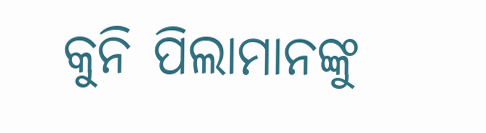କୁନି ପିଲାମାନଙ୍କୁ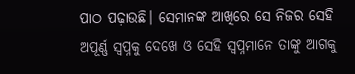ପାଠ ପଢ଼ାଉଛି। ସେମାନଙ୍କ ଆଖିରେ ସେ ନିଜର ସେହି ଅପୂର୍ଣ୍ଣ ସ୍ୱପ୍ନକୁ ଦେଖେ ଓ ସେହି ସ୍ୱପ୍ନମାନେ ତାଙ୍କୁ ଆଗକୁ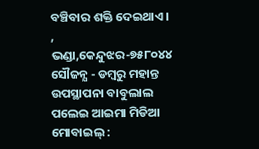ବଞ୍ଚିବାର ଶକ୍ତି ଦେଇଥାଏ।
, ଭଣ୍ଡା,କେନ୍ଦୁଝର-୭୫୮୦୪୪
ସୌଜନ୍ଯ - ଡମ୍ବରୁ ମହାନ୍ତ
ଉପସ୍ଥାପନା ବାବୁଲାଲ ପଲେଇ ଆଇମା ମିଡିଆ
ମୋବାଇଲ୍ :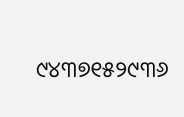୯୪୩୭୧୫୨୯୩୬